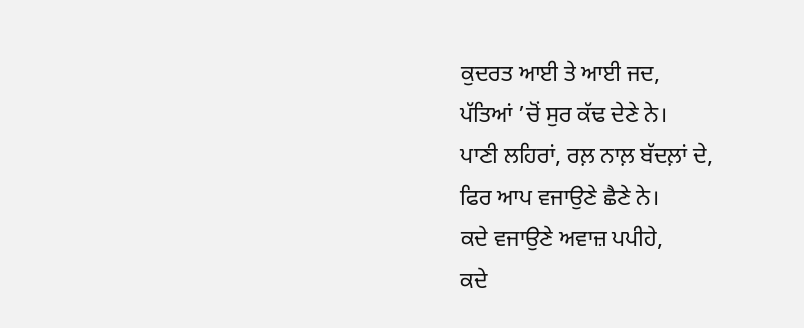ਕੁਦਰਤ ਆਈ ਤੇ ਆਈ ਜਦ,
ਪੱਤਿਆਂ ’ਚੋਂ ਸੁਰ ਕੱਢ ਦੇਣੇ ਨੇ।
ਪਾਣੀ ਲਹਿਰਾਂ, ਰਲ਼ ਨਾਲ਼ ਬੱਦਲ਼ਾਂ ਦੇ,
ਫਿਰ ਆਪ ਵਜਾਉਣੇ ਛੈਣੇ ਨੇ।
ਕਦੇ ਵਜਾਉਣੇ ਅਵਾਜ਼ ਪਪੀਹੇ,
ਕਦੇ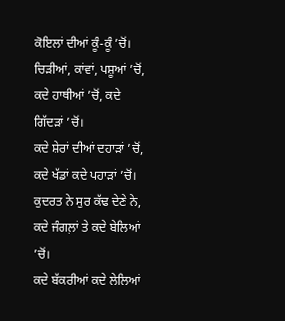ਕੋਇਲਾਂ ਦੀਆਂ ਕੂੰ-ਕੂੰ ’ਚੋਂ।
ਚਿੜੀਆਂ, ਕਾਂਵਾਂ, ਪਸ਼ੂਆਂ ’ਚੋਂ,
ਕਦੇ ਹਾਥੀਆਂ ’ਚੋਂ, ਕਦੇ ਗਿੱਦੜਾਂ ’ਚੋਂ।
ਕਦੇ ਸ਼ੇਰਾਂ ਦੀਆਂ ਦਹਾੜਾਂ ’ਚੋਂ,
ਕਦੇ ਖੱਡਾਂ ਕਦੇ ਪਹਾੜਾਂ ’ਚੋਂ।
ਕੁਦਰਤ ਨੇ ਸੁਰ ਕੱਢ ਦੇਣੇ ਨੇ,
ਕਦੇ ਜੰਗਲ਼ਾਂ ਤੇ ਕਦੇ ਬੇਲਿਆਂ ’ਚੋਂ।
ਕਦੇ ਬੱਕਰੀਆਂ ਕਦੇ ਲੇਲਿਆਂ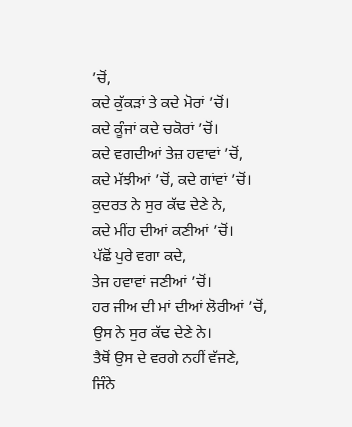’ਚੋਂ,
ਕਦੇ ਕੁੱਕੜਾਂ ਤੇ ਕਦੇ ਮੋਰਾਂ ’ਚੋਂ।
ਕਦੇ ਕੂੰਜਾਂ ਕਦੇ ਚਕੋਰਾਂ ’ਚੋਂ।
ਕਦੇ ਵਗਦੀਆਂ ਤੇਜ਼ ਹਵਾਵਾਂ ’ਚੋਂ,
ਕਦੇ ਮੱਝੀਆਂ ’ਚੋਂ, ਕਦੇ ਗਾਂਵਾਂ ’ਚੋਂ।
ਕੁਦਰਤ ਨੇ ਸੁਰ ਕੱਢ ਦੇਣੇ ਨੇ,
ਕਦੇ ਮੀਂਹ ਦੀਆਂ ਕਣੀਆਂ ’ਚੋਂ।
ਪੱਛੋਂ ਪੁਰੇ ਵਗਾ ਕਦੇ,
ਤੇਜ ਹਵਾਵਾਂ ਜਣੀਆਂ ’ਚੋਂ।
ਹਰ ਜੀਅ ਦੀ ਮਾਂ ਦੀਆਂ ਲੋਰੀਆਂ ’ਚੋਂ,
ਉਸ ਨੇ ਸੁਰ ਕੱਢ ਦੇਣੇ ਨੇ।
ਤੈਥੋਂ ਉਸ ਦੇ ਵਰਗੇ ਨਹੀਂ ਵੱਜਣੇ,
ਜਿੰਨੇ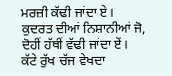ਮਰਜ਼ੀ ਕੱਢੀ ਜਾਂਦਾ ਏ।
ਕੁਦਰਤ ਦੀਆਂ ਨਿਸ਼ਾਨੀਆਂ ਜੋ,
ਦੋਹੀਂ ਹੱਥੀਂ ਵੱਢੀ ਜਾਂਦਾ ਏਂ।
ਕੱਟੇ ਰੁੱਖ ਚੱਜ ਵੇਖਦਾ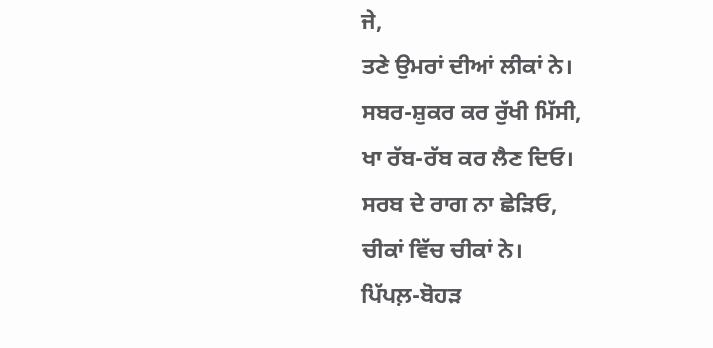ਜੇ,
ਤਣੇ ਉਮਰਾਂ ਦੀਆਂ ਲੀਕਾਂ ਨੇ।
ਸਬਰ-ਸ਼ੁਕਰ ਕਰ ਰੁੱਖੀ ਮਿੱਸੀ,
ਖਾ ਰੱਬ-ਰੱਬ ਕਰ ਲੈਣ ਦਿਓ।
ਸਰਬ ਦੇ ਰਾਗ ਨਾ ਛੇੜਿਓ,
ਚੀਕਾਂ ਵਿੱਚ ਚੀਕਾਂ ਨੇ।
ਪਿੱਪਲ਼-ਬੋਹੜ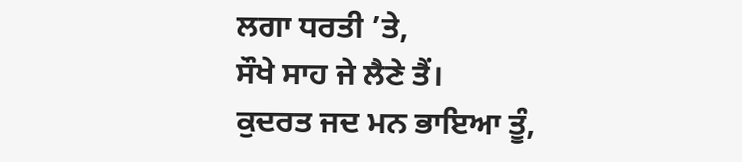ਲਗਾ ਧਰਤੀ ’ਤੇ,
ਸੌਖੇ ਸਾਹ ਜੇ ਲੈਣੇ ਤੈਂ।
ਕੁਦਰਤ ਜਦ ਮਨ ਭਾਇਆ ਤੂੰ,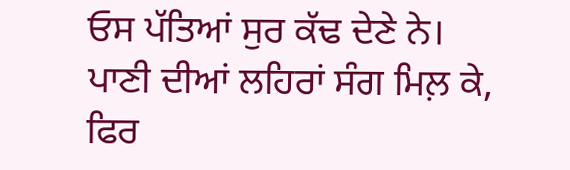ਓਸ ਪੱਤਿਆਂ ਸੁਰ ਕੱਢ ਦੇਣੇ ਨੇ।
ਪਾਣੀ ਦੀਆਂ ਲਹਿਰਾਂ ਸੰਗ ਮਿਲ਼ ਕੇ,
ਫਿਰ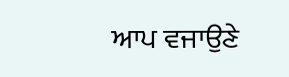ਆਪ ਵਜਾਉਣੇ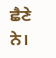ਛੈਣੇ ਨੇ।